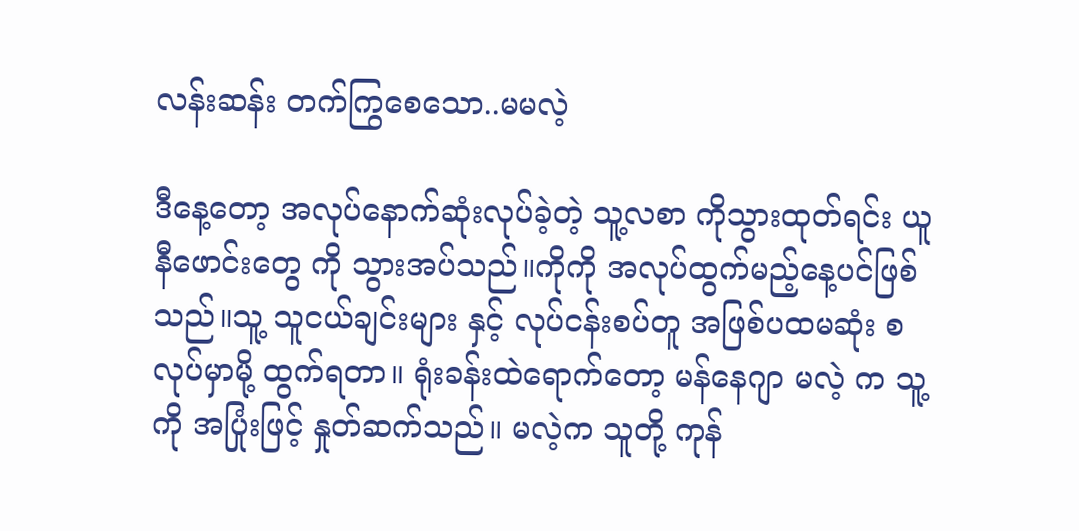လန်းဆန်း တက်ကြွစေသော..မမလဲ့

ဒီနေ့တော့ အလုပ်နောက်ဆုံးလုပ်ခဲ့တဲ့ သူ့လစာ ကိုသွားထုတ်ရင်း ယူနီဖောင်းတွေ ကို သွားအပ်သည်။ကိုကို အလုပ်ထွက်မည့်နေ့ပင်ဖြစ်သည်။သူ့ သူငယ်ချင်းများ နှင့် လုပ်ငန်းစပ်တူ အဖြစ်ပထမဆုံး စလုပ်မှာမို့ ထွက်ရတာ။ ရုံးခန်းထဲရောက်တော့ မန်နေဂျာ မလဲ့ က သူ့ကို အပြုံးဖြင့် နှုတ်ဆက်သည်။ မလဲ့က သူတို့ ကုန်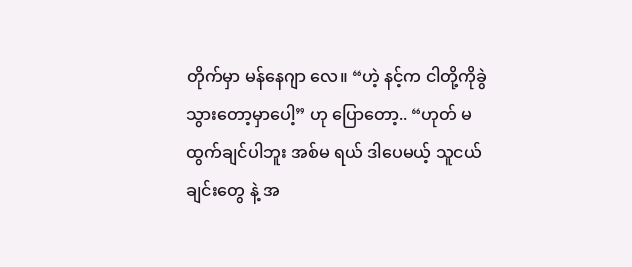တိုက်မှာ မန်နေဂျာ လေ။ “ဟဲ့ နင့်က ငါတို့ကိုခွဲသွားတော့မှာပေါ့” ဟု ပြောတော့.. “ဟုတ် မထွက်ချင်ပါဘူး အစ်မ ရယ် ဒါပေမယ့် သူငယ်ချင်းတွေ နဲ့ အ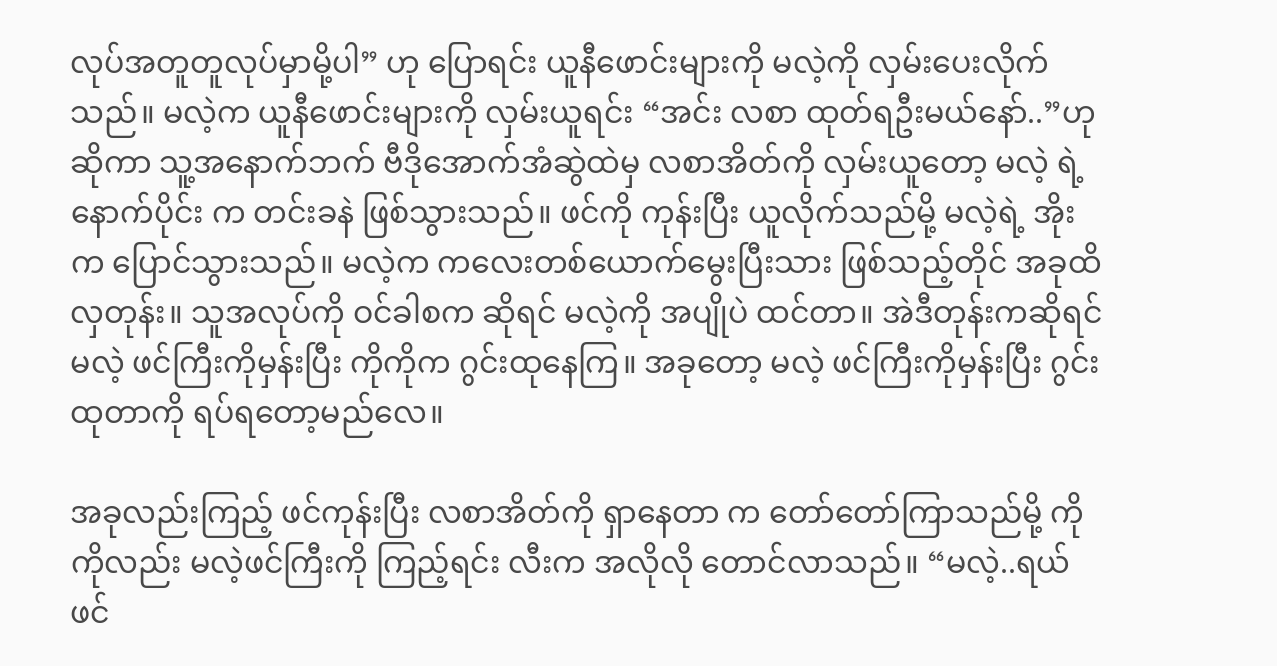လုပ်အတူတူလုပ်မှာမို့ပါ” ဟု ပြောရင်း ယူနီဖောင်းများကို မလဲ့ကို လှမ်းပေးလိုက်သည်။ မလဲ့က ယူနီဖောင်းများကို လှမ်းယူရင်း “အင်း လစာ ထုတ်ရဦးမယ်နော်..”ဟု ဆိုကာ သူ့အနောက်ဘက် ဗီဒိုအောက်အံဆွဲထဲမှ လစာအိတ်ကို လှမ်းယူတော့ မလဲ့ ရဲ့ နောက်ပိုင်း က တင်းခနဲ ဖြစ်သွားသည်။ ဖင်ကို ကုန်းပြီး ယူလိုက်သည်မို့ မလဲ့ရဲ့ အိုးက ပြောင်သွားသည်။ မလဲ့က ကလေးတစ်ယောက်မွေးပြီးသား ဖြစ်သည့်တိုင် အခုထိ လှတုန်း။ သူအလုပ်ကို ဝင်ခါစက ဆိုရင် မလဲ့ကို အပျိုပဲ ထင်တာ။ အဲဒီတုန်းကဆိုရင် မလဲ့ ဖင်ကြီးကိုမှန်းပြီး ကိုကိုက ဂွင်းထုနေကြ။ အခုတော့ မလဲ့ ဖင်ကြီးကိုမှန်းပြီး ဂွင်းထုတာကို ရပ်ရတော့မည်လေ။

အခုလည်းကြည့် ဖင်ကုန်းပြီး လစာအိတ်ကို ရှာနေတာ က တော်တော်ကြာသည်မို့ ကိုကိုလည်း မလဲ့ဖင်ကြီးကို ကြည့်ရင်း လီးက အလိုလို တောင်လာသည်။ “မလဲ့..ရယ် ဖင်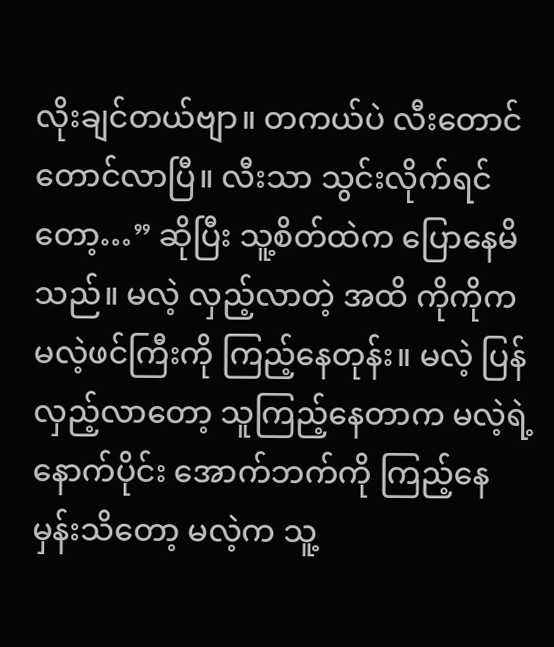လိုးချင်တယ်ဗျာ။ တကယ်ပဲ လီးတောင် တောင်လာပြီ။ လီးသာ သွင်းလိုက်ရင်တော့…” ဆိုပြီး သူ့စိတ်ထဲက ပြောနေမိသည်။ မလဲ့ လှည့်လာတဲ့ အထိ ကိုကိုက မလဲ့ဖင်ကြီးကို ကြည့်နေတုန်း။ မလဲ့ ပြန်လှည့်လာတော့ သူကြည့်နေတာက မလဲ့ရဲ့ နောက်ပိုင်း အောက်ဘက်ကို ကြည့်နေမှန်းသိတော့ မလဲ့က သူ့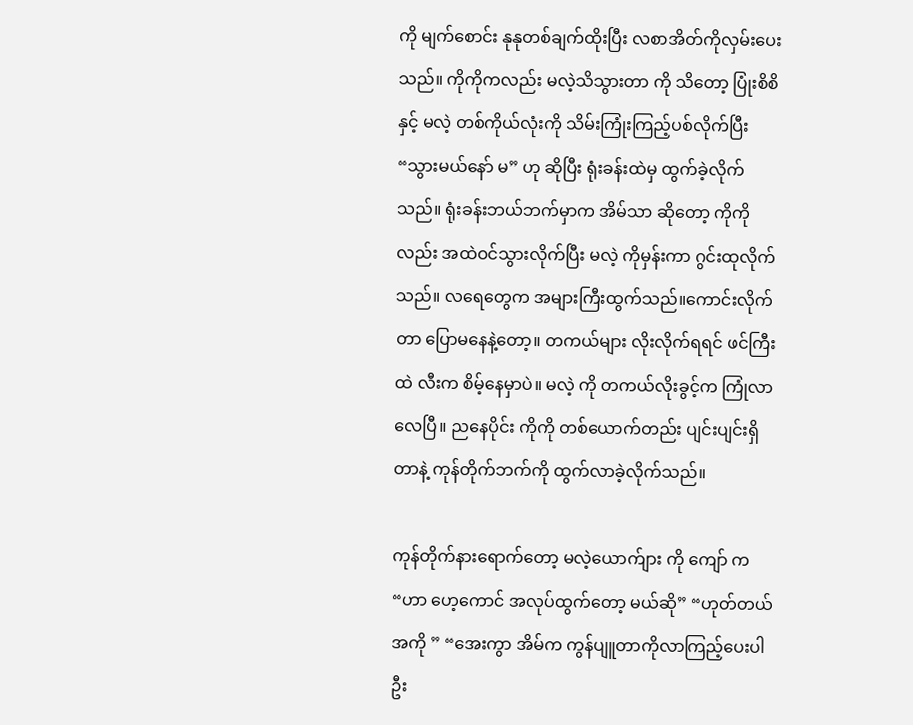ကို မျက်စောင်း နုနုတစ်ချက်ထိုးပြီး လစာအိတ်ကိုလှမ်းပေးသည်။ ကိုကိုကလည်း မလဲ့သိသွားတာ ကို သိတော့ ပြုံးစိစိနှင့် မလဲ့ တစ်ကိုယ်လုံးကို သိမ်းကြုံးကြည့်ပစ်လိုက်ပြီး “သွားမယ်နော် မ” ဟု ဆိုပြီး ရုံးခန်းထဲမှ ထွက်ခဲ့လိုက်သည်။ ရုံးခန်းဘယ်ဘက်မှာက အိမ်သာ ဆိုတော့ ကိုကိုလည်း အထဲဝင်သွားလိုက်ပြီး မလဲ့ ကိုမှန်းကာ ဂွင်းထုလိုက်သည်။ လရေတွေက အများကြီးထွက်သည်။ကောင်းလိုက်တာ ပြောမနေနဲ့တော့။ တကယ်များ လိုးလိုက်ရရင် ဖင်ကြီးထဲ လီးက စိမ့်နေမှာပဲ။ မလဲ့ ကို တကယ်လိုးခွင့်က ကြုံလာလေပြီ။ ညနေပိုင်း ကိုကို တစ်ယောက်တည်း ပျင်းပျင်းရှိတာနဲ့ ကုန်တိုက်ဘက်ကို ထွက်လာခဲ့လိုက်သည်။

ကုန်တိုက်နားရောက်တော့ မလဲ့ယောက်ျား ကို ကျော် က “ဟာ ဟေ့ကောင် အလုပ်ထွက်တော့ မယ်ဆို” “ဟုတ်တယ် အကို ” “အေးကွာ အိမ်က ကွန်ပျူတာကိုလာကြည့်ပေးပါဦး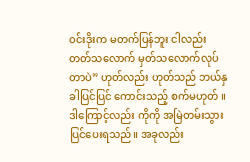ဝင်းဒိုးက မတက်ပြန်ဘူး ငါလည်း တတ်သလောက် မှတ်သလောက်လုပ်တာပဲ” ဟုတ်လည်း ဟုတ်သည် ဘယ်နှခါပြင်ပြင် ကောင်းသည့် စက်မဟုတ် ။ ဒါကြောင့်လည်း ကိုကို အမြဲတမ်းသွားပြင်ပေးရသည်။ အခုလည်း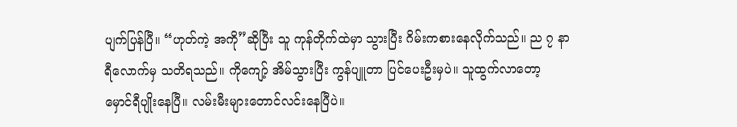ပျက်ပြန်ပြီ။ “ဟုတ်ကဲ့ အကို”ဆိုပြီး သူ ကုန်တိုက်ထဲမှာ သွားပြီး ဂိမ်းကစားနေလိုက်သည်။ ည ၇ နာရီလောက်မှ သတိရသည်။ ကိုကျော့် အိမ်သွားပြီး ကွန်ပျူတာ ပြင်ပေးဦးမှပဲ။ သူထွက်လာတော့ မှောင်ရီပျိုးနေပြီ။ လမ်းမီးများတောင်လင်းနေပြီပဲ။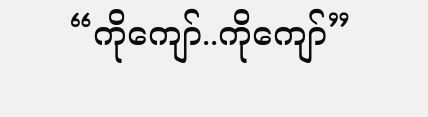“ကိုကျော်..ကိုကျော်”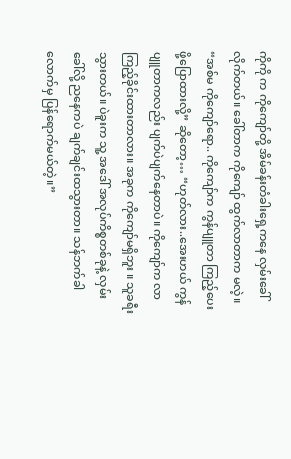ကိုကို က ကိုကျော်တို့ အိမ်ခန်းတံခါးရှေ့ကနေ လှမ်းခေါ်လိုက်တယ်။ ခေါ်တာက ကိုကျော် ထွက်လာတာက မလဲ့။ “အစ်မ ကိုကျော်ရော.. ကိုကျော်က ကွန်ပျူတာ ကြည့်ပေးဖို့ပြောထားလို့” ဆိုတော့… “ဟုတ်လား..အေးဟယ် ကွန်ပျူတာကလည်း ပျက်ပဲပျက်နေတာပဲ။ ကိုကျော်က လာကြည့်ခိုင်းထားတာလား။ အခုက ကိုကျော်မရှိဘူး ။ သူခရီးသွားတယ်။ ပဲခူးက သူ့ အဒေါ် အလုပ်ကိစ္စတစ်ခုနဲ့ လှမ်းခေါ်လို့ ညနေကပဲ ချက်ချင်းထသွားတာ။ သန်ဘက်ခါလောက်မှ ပြန်ရောက်မယ်တဲ့။”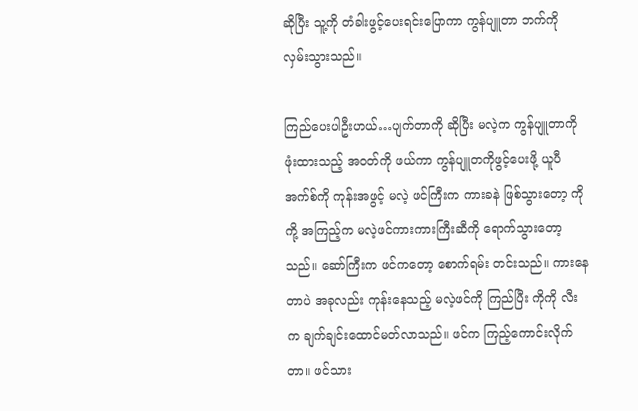ဆိုပြီး သူ့ကို တံခါးဖွင့်ပေးရင်းပြောကာ ကွန်ပျူတာ ဘက်ကို လှမ်းသွားသည်။

ကြည်ပေးပါဦးဟယ်…ပျက်တာကို ဆိုပြီး မလဲ့က ကွန်ပျူတာကို ဖုံးထားသည့် အဝတ်ကို ဖယ်ကာ ကွန်ပျူတကိုဖွင့်ပေးဖို့ ယူပီအက်စ်ကို ကုန်းအဖွင့် မလဲ့ ဖင်ကြီးက ကားခနဲ ဖြစ်သွားတော့ ကိုကို့ အကြည့်က မလဲ့ဖင်ကားကားကြီးဆီကို ရောက်သွားတော့သည်။ ဆော်ကြီးက ဖင်ကတော့ စောက်ရမ်း တင်းသည်။ ကားနေတာပဲ အခုလည်း ကုန်းနေသည့် မလဲ့ဖင်ကို ကြည်ပြီး ကိုကို လီးက ချက်ချင်းထောင်မတ်လာသည်။ ဖင်က ကြည့်ကောင်းလိုက်တာ။ ဖင်သား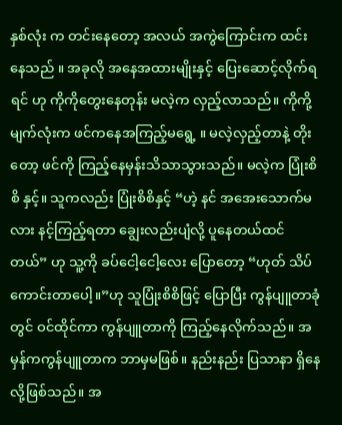နှစ်လုံး က တင်းနေတော့ အလယ် အကွဲကြောင်းက ထင်းနေသည် ။ အခုလို အနေအထားမျိုးနှင့် ပြေးဆောင့်လိုက်ရရင် ဟု ကိုကိုတွေးနေတုန်း မလဲ့က လှည့်လာသည်။ ကိုကို့ မျက်လုံးက ဖင်ကနေအကြည့်မရွေ့ ။ မလဲ့လှည့်တာနဲ့ တိုးတော့ ဖင်ကို ကြည့်နေမှန်းသိသာသွားသည်။ မလဲ့က ပြုံးစိစိ နှင့်။ သူကလည်း ပြုံးစိစိနှင့် “ဟဲ့ နင် အအေးသောက်မလား နင့်ကြည့်ရတာ ချွေးလည်းပျံလို့ ပူနေတယ်ထင်တယ်” ဟု သူ့ကို ခပ်ငေါ့ငေါ့လေး ပြောတော့ “ဟုတ် သိပ်ကောင်းတာပေါ့။”ဟု သူပြုံးစိစိဖြင့် ပြောပြီး ကွန်ပျူတာခုံတွင် ဝင်ထိုင်ကာ ကွန်ပျူတာကို ကြည့်နေလိုက်သည်။ အမှန်ကကွန်ပျူတာက ဘာမှမဖြစ်။ နည်းနည်း ပြသာနာ ရှိနေလို့ဖြစ်သည်။ အ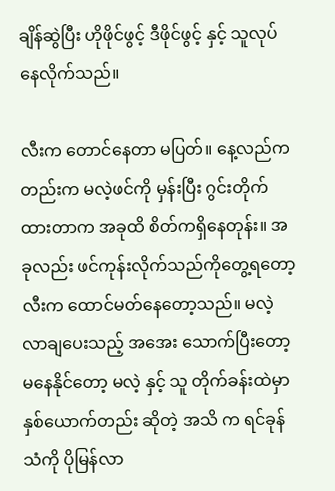ချိန်ဆွဲပြီး ဟိုဖိုင်ဖွင့် ဒီဖိုင်ဖွင့် နှင့် သူလုပ်နေလိုက်သည်။

လီးက တောင်နေတာ မပြတ်။ နေ့လည်ကတည်းက မလဲ့ဖင်ကို မှန်းပြီး ဂွင်းတိုက်ထားတာက အခုထိ စိတ်ကရှိနေတုန်း။ အခုလည်း ဖင်ကုန်းလိုက်သည်ကိုတွေ့ရတော့ လီးက ထောင်မတ်နေတော့သည်။ မလဲ့လာချပေးသည့် အအေး သောက်ပြီးတော့ မနေနိုင်တော့ မလဲ့ နှင့် သူ တိုက်ခန်းထဲမှာ နှစ်ယောက်တည်း ဆိုတဲ့ အသိ က ရင်ခုန်သံကို ပိုမြန်လာ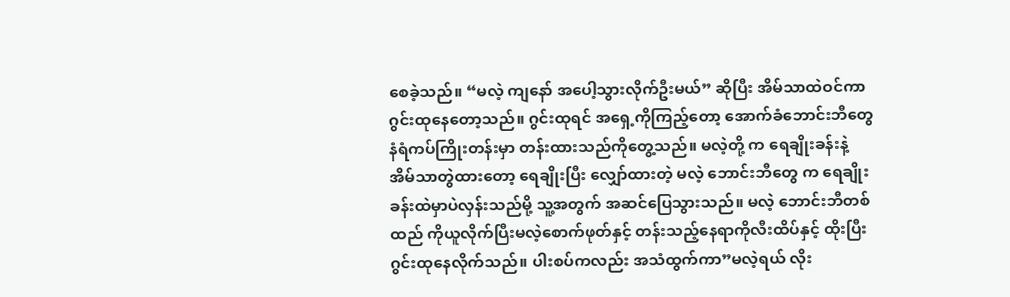စေခဲ့သည်။ “မလဲ့ ကျနော် အပေါ့သွားလိုက်ဦးမယ်” ဆိုပြီး အိမ်သာထဲဝင်ကာ ဂွင်းထုနေတော့သည်။ ဂွင်းထုရင် အရှေ့ကိုကြည့်တော့ အောက်ခံဘောင်းဘီတွေ နံရံကပ်ကြိုးတန်းမှာ တန်းထားသည်ကိုတွေ့သည်။ မလဲ့တို့ က ရေချိုးခန်းနဲ့ အိမ်သာတွဲထားတော့ ရေချိုးပြီး လျှော်ထားတဲ့ မလဲ့ ဘောင်းဘီတွေ က ရေချိုးခန်းထဲမှာပဲလှန်းသည်မို့ သူ့အတွက် အဆင်ပြေသွားသည်။ မလဲ့ ဘောင်းဘီတစ်ထည် ကိုယူလိုက်ပြီးမလဲ့စောက်ဖုတ်နှင့် တန်းသည့်နေရာကိုလီးထိပ်နှင့် ထိုးပြီး ဂွင်းထုနေလိုက်သည်။ ပါးစပ်ကလည်း အသံထွက်ကာ”မလဲ့ရယ် လိုး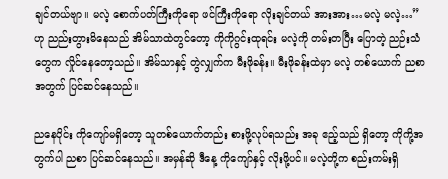ချင်တယ်ဗျာ။ မလဲ့ စောက်ပတ်ကြီးကိုရော ဖင်ကြီးကိုရော လိုးချင်တယ် အားအား…မလဲ့ မလဲ့…” ဟု ညည်းတွားမိနေသည် အိမ်သာထဲတွင်တော့ ကိုကိုဂွင်းထုရင်း မလဲ့ကို တမ်းတပြီး ပြောတဲ့ ညဉ်းသံတွေက လှိုင်နေတော့သည်။ အိမ်သာနှင့် တွဲလျှက်က မီးဖိုခန်း။ မီးဖိုခန်းထဲမှာ မလဲ့ တစ်ယောက် ညစာအတွက် ပြင်ဆင်နေသည်။

ညနေပိုင်း ကိုကျော်မရှိတော့ သူတစ်ယောက်တည်း စားဖို့လုပ်ရသည်း အခု ဧည့်သည် ရှိတော့ ကိုကို့အတွက်ပါ ညစာ ပြင်ဆင်နေသည်။ အမှန်ဆို ဒီနေ့ ကိုကျော်နှင့် လိုးဖို့ပင်။ မလဲ့တို့က စည်းကမ်းရှိ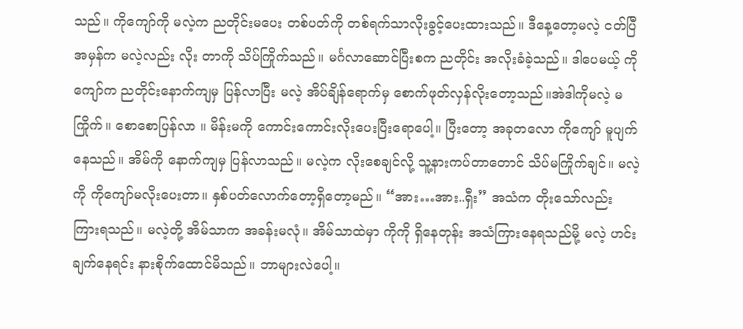သည်။ ကိုကျော်ကို မလဲ့က ညတိုင်းမပေး တစ်ပတ်ကို တစ်ရက်သာလိုးခွင့်ပေးထားသည်။ ဒီနေ့တော့မလဲ့ ငတ်ပြီ အမှန်က မလဲ့လည်း လိုး တာကို သိပ်ကြိုက်သည်။ မင်္ဂလာဆောင်ပြီးစက ညတိုင်း အလိုးခံခဲ့သည်။ ဒါပေမယ့် ကိုကျော်က ညတိုင်းနောက်ကျမှ ပြန်လာပြီး မလဲ့ အိပ်ချိန်ရောက်မှ စောက်ဖုတ်လှန်လိုးတော့သည်။အဲဒါကိုမလဲ့ မကြိုက်။ စောစောပြန်လာ ။ မိန်းမကို ကောင်းကောင်းလိုးပေးပြီးရောပေါ့။ ပြီးတော့ အခုတလော ကိုကျော် မူပျက်နေသည်။ အိမ်ကို နောက်ကျမှ ပြန်လာသည်။ မလဲ့က လိုးစေချင်လို့ သူ့နားကပ်တာတောင် သိပ်မကြိုက်ချင်။ မလဲ့ကို ကိုကျော်မလိုးပေးတာ။ နှစ်ပတ်လောက်တော့ရှိတော့မည်။ “အား…အား..ရှီး” အသံက တိုးသော်လည်း ကြားရသည်။ မလဲ့တို့ အိမ်သာက အခန်းမလုံ။ အိမ်သာထဲမှာ ကိုကို ရှိနေတုန်း အသံကြားနေရသည်မို့ မလဲ့ ဟင်းချက်နေရင်း နားစိုက်ထောင်မိသည်။ ဘာများလဲပေါ့။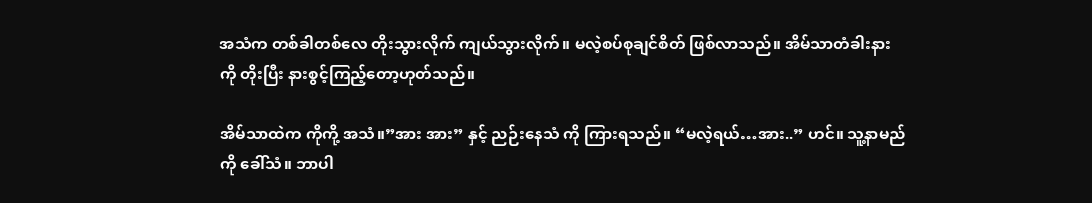အသံက တစ်ခါတစ်လေ တိုးသွားလိုက် ကျယ်သွားလိုက်။ မလဲ့စပ်စုချင်စိတ် ဖြစ်လာသည်။ အိမ်သာတံခါးနား ကို တိုးပြီး နားစွင့်ကြည့်တော့ဟုတ်သည်။

အိမ်သာထဲက ကိုကို့ အသံ။”အား အား” နှင့် ညဉ်းနေသံ ကို ကြားရသည်။ “မလဲ့ရယ်…အား..” ဟင်။ သူ့နာမည် ကို ခေါ်သံ။ ဘာပါ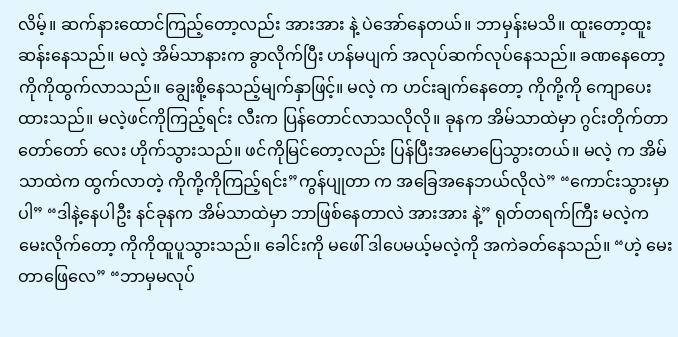လိမ့်။ ဆက်နားထောင်ကြည့်တော့လည်း အားအား နဲ့ ပဲအော်နေတယ်။ ဘာမှန်းမသိ။ ထူးတော့ထူးဆန်းနေသည်။ မလဲ့ အိမ်သာနားက ခွာလိုက်ပြီး ဟန်မပျက် အလုပ်ဆက်လုပ်နေသည်။ ခဏနေတော့ ကိုကိုထွက်လာသည်။ ချွေးစို့နေသည့်မျက်နှာဖြင့်။ မလဲ့ က ဟင်းချက်နေတော့ ကိုကို့ကို ကျောပေးထားသည်။ မလဲ့ဖင်ကိုကြည့်ရင်း လီးက ပြန်တောင်လာသလိုလို။ ခုနက အိမ်သာထဲမှာ ဂွင်းတိုက်တာ တော်တော် လေး ဟိုက်သွားသည်။ ဖင်ကိုမြင်တော့လည်း ပြန်ပြီးအမောပြေသွားတယ်။ မလဲ့ က အိမ်သာထဲက ထွက်လာတဲ့ ကိုကို့ကိုကြည့်ရင်း”ကွန်ပျုတာ က အခြေအနေဘယ်လိုလဲ” “ကောင်းသွားမှာပါ” “ဒါနဲ့နေပါဦး နင်ခုနက အိမ်သာထဲမှာ ဘာဖြစ်နေတာလဲ အားအား နဲ့” ရုတ်တရက်ကြီး မလဲ့က မေးလိုက်တော့ ကိုကိုထူပူသွားသည်။ ခေါင်းကို မဖေါ် ဒါပေမယ့်မလဲ့ကို အကဲခတ်နေသည်။ “ဟဲ့ မေးတာဖြေလေ” “ဘာမှမလုပ်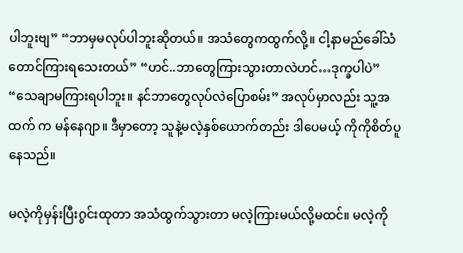ပါဘူးဗျ” “ဘာမှမလုပ်ပါဘူးဆိုတယ်။ အသံတွေကထွက်လို့။ ငါ့နာမည်ခေါ်သံတောင်ကြားရသေးတယ်” “ဟင်..ဘာတွေကြားသွားတာလဲဟင်…ဒုက္ခပါပဲ” “သေချာမကြားရပါဘူး။ နင်ဘာတွေလုပ်လဲပြောစမ်း” အလုပ်မှာလည်း သူ့အထက် က မန်နေဂျာ။ ဒီမှာတော့ သူနဲ့မလဲ့နှစ်ယောက်တည်း ဒါပေမယ့် ကိုကိုစိတ်ပူနေသည်။

မလဲ့ကိုမှန်းပြီးဂွင်းထုတာ အသံထွက်သွားတာ မလဲ့ကြားမယ်လို့မထင်။ မလဲ့ကို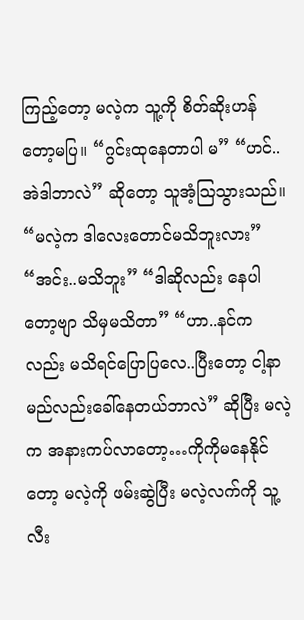ကြည့်တော့ မလဲ့က သူ့ကို စိတ်ဆိုးဟန်တော့မပြ။ “ဂွင်းထုနေတာပါ မ” “ဟင်..အဲဒါဘာလဲ” ဆိုတော့ သူအံ့သြသွားသည်။ “မလဲ့က ဒါလေးတောင်မသိဘူးလား” “အင်း..မသိဘူး” “ဒါဆိုလည်း နေပါတော့ဗျာ သိမှမသိတာ” “ဟာ..နင်ကလည်း မသိရင်ပြောပြလေ..ပြီးတော့ ငါ့နာမည်လည်းခေါ်နေတယ်ဘာလဲ” ဆိုပြီး မလဲ့က အနားကပ်လာတော့…ကိုကိုမနေနိုင်တော့ မလဲ့ကို ဖမ်းဆွဲပြီး မလဲ့လက်ကို သူ့လီး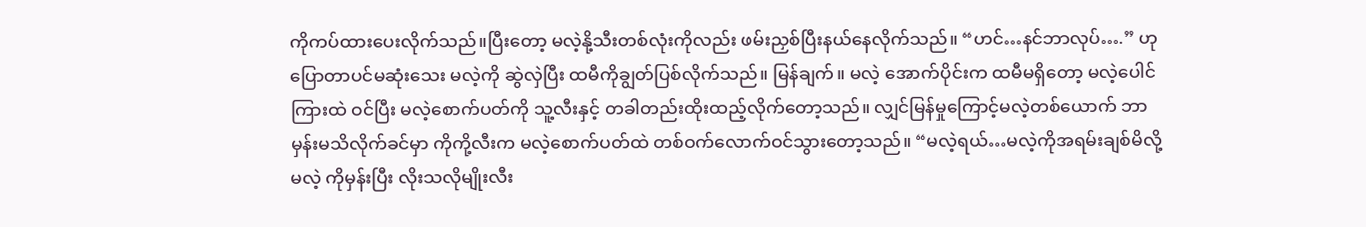ကိုကပ်ထားပေးလိုက်သည်။ပြီးတော့ မလဲ့နို့သီးတစ်လုံးကိုလည်း ဖမ်းညှစ်ပြီးနယ်နေလိုက်သည်။ “ဟင်…နင်ဘာလုပ်….” ဟုပြောတာပင်မဆုံးသေး မလဲ့ကို ဆွဲလှဲပြီး ထမီကိုချွတ်ပြစ်လိုက်သည်။ မြန်ချက်။ မလဲ့ အောက်ပိုင်းက ထမီမရှိတော့ မလဲ့ပေါင်ကြားထဲ ဝင်ပြီး မလဲ့စောက်ပတ်ကို သူ့လီးနှင့် တခါတည်းထိုးထည့်လိုက်တော့သည်။ လျှင်မြန်မှုကြောင့်မလဲ့တစ်ယောက် ဘာမှန်းမသိလိုက်ခင်မှာ ကိုကို့လီးက မလဲ့စောက်ပတ်ထဲ တစ်ဝက်လောက်ဝင်သွားတော့သည်။ “မလဲ့ရယ်…မလဲ့ကိုအရမ်းချစ်မိလို့ မလဲ့ ကိုမှန်းပြီး လိုးသလိုမျိုးလီး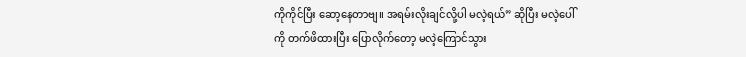ကိုကိုင်ပြီး ဆော့နေတာဗျ။ အရမ်းလိုးချင်လို့ပါ မလဲ့ရယ်” ဆိုပြီး မလဲ့ပေါ်ကို တက်ဖိထားပြီး ပြောလိုက်တော့ မလဲ့ကြောင်သွား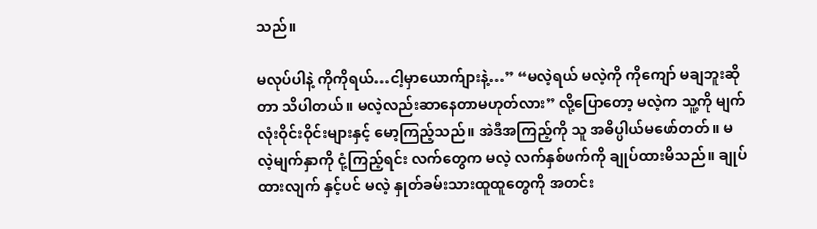သည်။

မလုပ်ပါနဲ့ ကိုကိုရယ်…ငါ့မှာယောက်ျားနဲ့…” “မလဲ့ရယ် မလဲ့ကို ကိုကျော် မချဘူးဆိုတာ သိပါတယ်။ မလဲ့လည်းဆာနေတာမဟုတ်လား” လို့ပြောတော့ မလဲ့က သူ့ကို မျက်လုံးဝိုင်းဝိုင်းများနှင့် မော့ကြည့်သည်။ အဲဒီအကြည့်ကို သူ အဓိပ္ပါယ်မဖော်တတ်။ မလဲ့မျက်နှာကို ငုံ့ကြည့်ရင်း လက်တွေက မလဲ့ လက်နှစ်ဖက်ကို ချုပ်ထားမိသည်။ ချုပ်ထားလျက် နှင့်ပင် မလဲ့ နှုတ်ခမ်းသားထူထူတွေကို အတင်း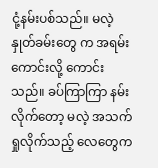ငုံ့နမ်းပစ်သည်။ မလဲ့ နှုတ်ခမ်းတွေ က အရမ်းကောင်းလို့ ကောင်းသည်။ ခပ်ကြာကြာ နမ်းလိုက်တော့ မလဲ့ အသက်ရှုလိုက်သည့် လေတွေက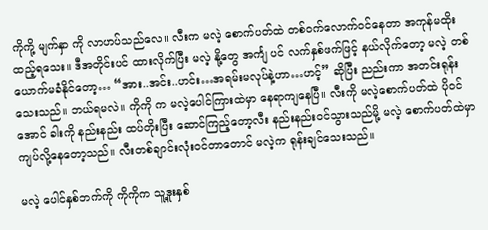ကိုကို့ မျက်နှာ ကို လာဟပ်သည်လေ။ လီးက မလဲ့ စောက်ပတ်ထဲ တစ်ဝက်လောက်ဝင်နေတာ အကုန်မထိုးထည့်ရသေး။ ဒီအတိုင်းပင် ထားလိုက်ပြီး မလဲ့ နို့တွေ အင်္ကျ ပင် လက်နှစ်ဖက်ဖြင့် နယ်လိုက်တော့ မလဲ့ တစ်ယောက်မခံနိုင်တော့… “အား..အင်း..ဟင်း…အရမ်းမလုပ်နဲ့ဟာ…ဟင့်” ဆိုပြီး ညည်းကာ အတင်းရုန်းသေးသည်။ ဘယ်ရမလဲ။ ကိုကို က မလဲ့ပေါင်ကြားထဲမှာ နေရာကျနေပြီ။ လီးကို မလဲ့စောက်ပတ်ထဲ ပိုဝင်အောင် ခါးကို နည်းနည်း ထပ်တိုးပြီး ဆောင်ကြည့်တော့လီး နည်းနည်းဝင်သွားသည်မို့ မလဲ့ စောက်ပတ်ထဲမှာ ကျပ်လို့နေတော့သည်။ လီးတစ်ချာင်းလုံးဝင်တာတောင် မလဲ့က ရုန်းချင်သေးသည်။

မလဲ့ ပေါင်နှစ်ဘက်ကို ကိုကိုက သူ့ဒူးနှစ်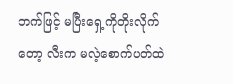ဘက်ဖြင့် မပြီးရှေ့ကိုတိုးလိုက်တော့ လီးက မလဲ့စောက်ပတ်ထဲ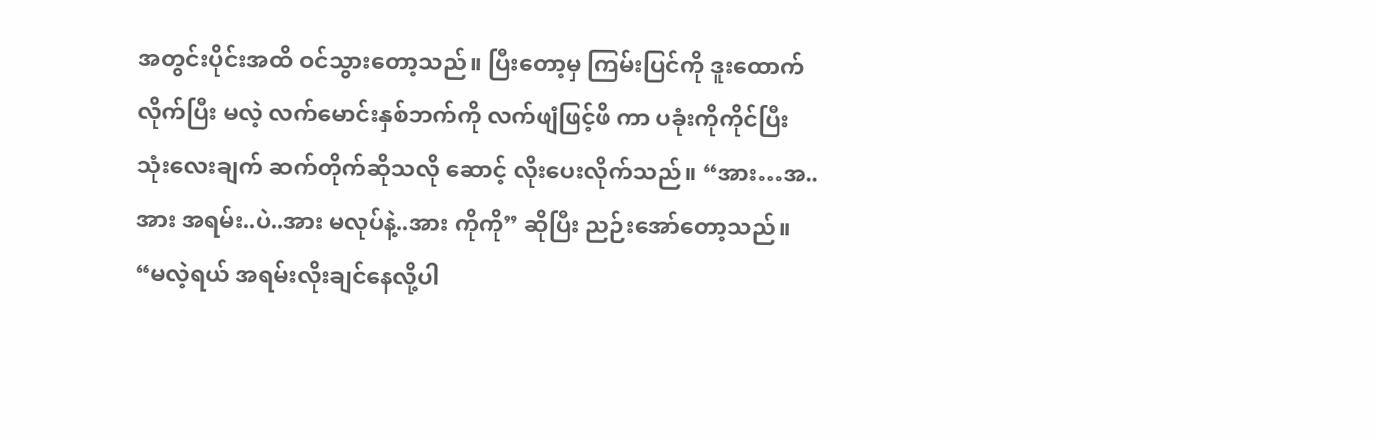အတွင်းပိုင်းအထိ ဝင်သွားတော့သည်။ ပြီးတော့မှ ကြမ်းပြင်ကို ဒူးထောက်လိုက်ပြီး မလဲ့ လက်မောင်းနှစ်ဘက်ကို လက်ဖျံဖြင့်ဖိ ကာ ပခုံးကိုကိုင်ပြီး သုံးလေးချက် ဆက်တိုက်ဆိုသလို ဆောင့် လိုးပေးလိုက်သည်။ “အား…အ..အား အရမ်း..ပဲ..အား မလုပ်နဲ့..အား ကိုကို” ဆိုပြီး ညဉ်းအော်တော့သည်။ “မလဲ့ရယ် အရမ်းလိုးချင်နေလို့ပါ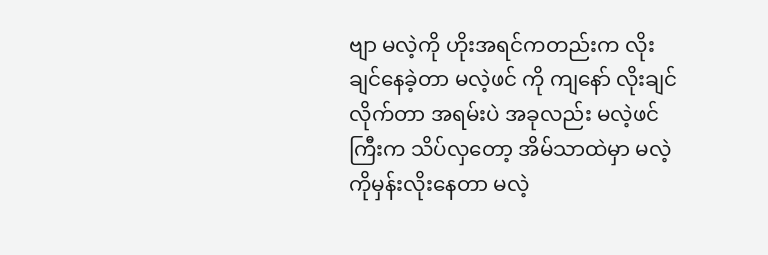ဗျာ မလဲ့ကို ဟိုးအရင်ကတည်းက လိုးချင်နေခဲ့တာ မလဲ့ဖင် ကို ကျနော် လိုးချင်လိုက်တာ အရမ်းပဲ အခုလည်း မလဲ့ဖင်ကြီးက သိပ်လှတော့ အိမ်သာထဲမှာ မလဲ့ကိုမှန်းလိုးနေတာ မလဲ့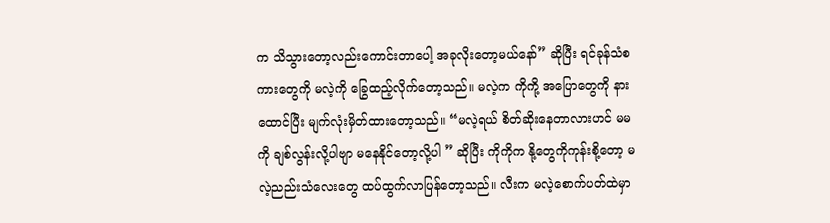က သိသွားတော့လည်းကောင်းတာပေါ့ အခုလိုးတော့မယ်နော်” ဆိုပြီး ရင်ခုန်သံစကားတွေကို မလဲ့ကို ခြွေထည့်လိုက်တော့သည်။ မလဲ့က ကိုကို့ အပြောတွေကို နားထောင်ပြီး မျက်လုံးမှိတ်ထားတော့သည်။ “မလဲ့ရယ် စိတ်ဆိုးနေတာလားဟင် မမ ကို ချစ်လွန်းလို့ပါဗျာ မနေနိုင်တော့လို့ပါ ” ဆိုပြီး ကိုကိုက နို့တွေကိုကုန်းစို့တော့ မလဲ့ညည်းသံလေးတွေ ထပ်ထွက်လာပြန်တော့သည်။ လီးက မလဲ့စောက်ပတ်ထဲမှာ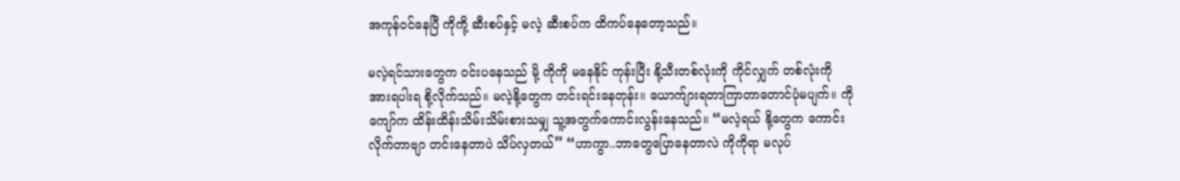အကုန်ဝင်နေပြီ ကိုကို့ ဆီးစပ်နှင့် မလဲ့ ဆီးစပ်က ထိကပ်နေတော့သည်။

မလဲ့ရင်သားတွေက ဝင်းပနေသည် မို့ ကိုကို မနေနိုင် ကုန်းပြီး နို့သီးတစ်လုံးကို ကိုင်လျှက် တစ်လုံးကို အားရပါးရ စို့လိုက်သည်။ မလဲ့နို့တွေက တင်းရင်းနေတုန်း။ ယောက်ျားရတာကြာတာတောင်ပုံမပျက်။ ကို ကျော်က ထိန်းထိန်းသိမ်းသိမ်းစားသမျှ သူ့အတွက်ကောင်းလွန်းနေသည်။ “မလဲ့ရယ် နို့တွေက ကောင်းလိုက်တာဗျာ တင်းနေတာပဲ သိပ်လှတယ်” “ဟာကွာ..ဘာတွေပြောနေတာလဲ ကိုကိုရာ မလုပ်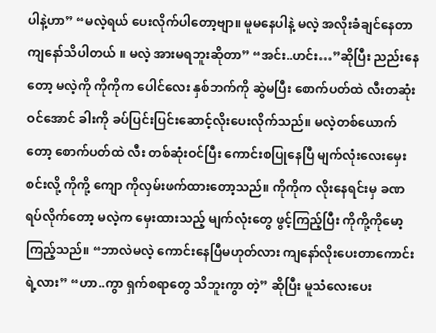ပါနဲ့ဟာ” “မလဲ့ရယ် ပေးလိုက်ပါတော့ဗျာ။ မူမနေပါနဲ့ မလဲ့ အလိုးခံချင်နေတာ ကျနော်သိပါတယ် ။ မလဲ့ အားမရဘူးဆိုတာ” “အင်း..ဟင်း…”ဆိုပြီး ညည်းနေတော့ မလဲ့ကို ကိုကိုက ပေါင်လေး နှစ်ဘက်ကို ဆွဲမပြီး စောက်ပတ်ထဲ လီးတဆုံးဝင်အောင် ခါးကို ခပ်ပြင်းပြင်းဆောင့်လိုးပေးလိုက်သည်။ မလဲ့တစ်ယောက်တော့ စောက်ပတ်ထဲ လီး တစ်ဆုံးဝင်ပြီး ကောင်းစပြုနေပြီ မျက်လုံးလေးမှေးစင်းလို့ ကိုကို့ ကျော ကိုလှမ်းဖက်ထားတော့သည်။ ကိုကိုက လိုးနေရင်းမှ ခဏ ရပ်လိုက်တော့ မလဲ့က မှေးထားသည့် မျက်လုံးတွေ ဖွင့်ကြည့်ပြီး ကိုကို့ကိုမော့ကြည့်သည်။ “ဘာလဲမလဲ့ ကောင်းနေပြီမဟုတ်လား ကျနော်လိုးပေးတာကောင်းရဲ့လား” “ဟာ..ကွာ ရှက်စရာတွေ သိဘူးကွာ တဲ့” ဆိုပြီး မူသံလေးပေး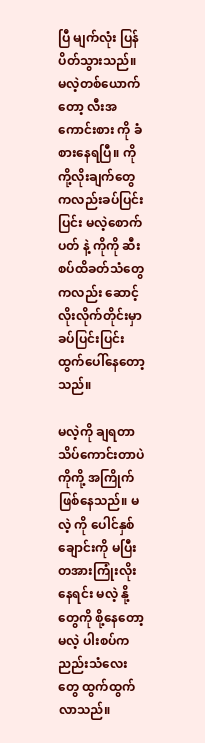ပြီ မျက်လုံး ပြန်ပိတ်သွားသည်။ မလဲ့တစ်ယောက်တော့ လီးအကောင်းစား ကို ခံစားနေရပြီ။ ကိုကို့လိုးချက်တွေကလည်းခပ်ပြင်းပြင်း မလဲ့စောက်ပတ် နဲ့ ကိုကို ဆီးစပ်ထိခတ်သံတွေကလည်း ဆောင့်လိုးလိုက်တိုင်းမှာ ခပ်ပြင်းပြင်းထွက်ပေါ်နေတော့သည်။

မလဲ့ကို ချရတာ သိပ်ကောင်းတာပဲ ကိုကို့ အကြိုက်ဖြစ်နေသည်။ မလဲ့ ကို ပေါင်နှစ်ချောင်းကို မပြီး တအားကြုံးလိုးနေရင်း မလဲ့ နို့တွေကို စို့နေတော့ မလဲ့ ပါးစပ်က ညည်းသံလေးတွေ ထွက်ထွက်လာသည်။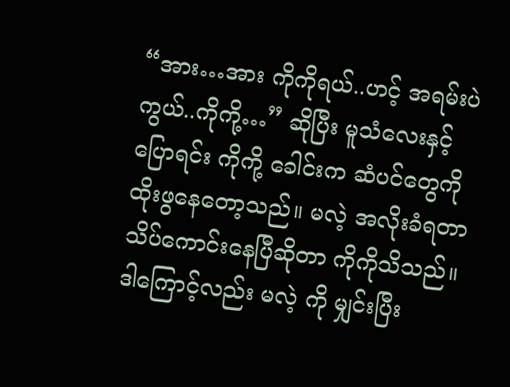“အား…အား ကိုကိုရယ်..ဟင့် အရမ်းပဲကွယ်..ကိုကို့…” ဆိုပြီး မူသံလေးနှင့် ပြောရင်း ကိုကို့ ခေါင်းက ဆံပင်တွေကိုထိုးဖွနေတော့သည်။ မလဲ့ အလိုးခံရတာ သိပ်ကောင်းနေပြီဆိုတာ ကိုကိုသိသည်။ ဒါကြောင့်လည်း မလဲ့ ကို မျှင်းပြီး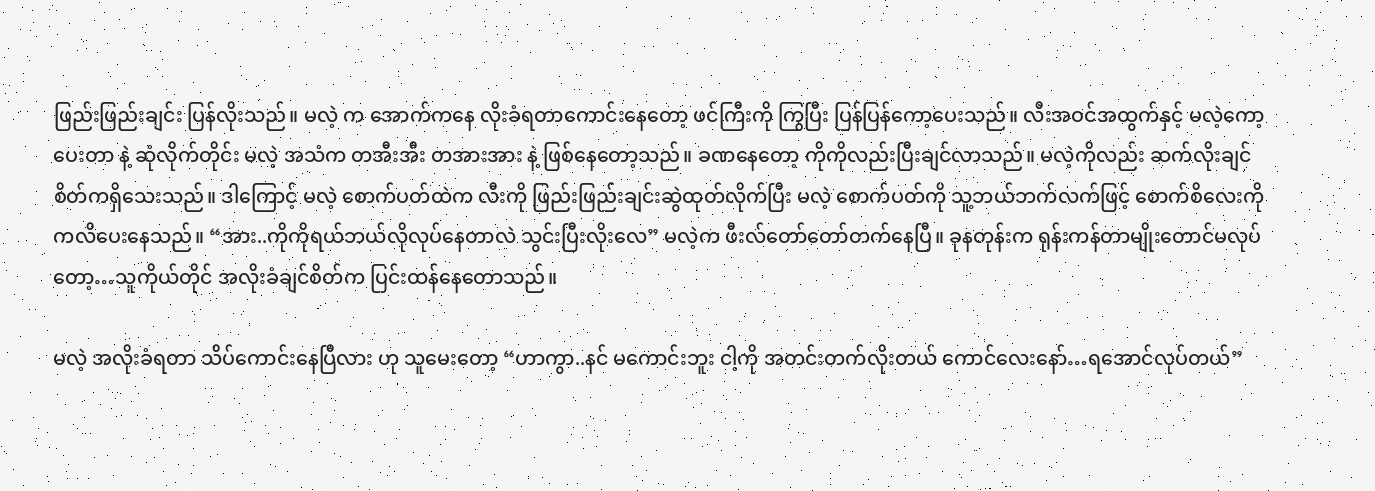ဖြည်းဖြည်းချင်း ပြန်လိုးသည်။ မလဲ့ က အောက်ကနေ လိုးခံရတာကောင်းနေတော့ ဖင်ကြီးကို ကြွပြီး ပြန်ပြန်ကော့ပေးသည်။ လီးအဝင်အထွက်နှင့် မလဲ့ကော့ပေးတာ နဲ့ ဆုံလိုက်တိုင်း မလဲ့ အသံက တအီးအီး တအားအား နဲ့ ဖြစ်နေတော့သည်။ ခဏနေတော့ ကိုကိုလည်းပြီးချင်လာသည်။ မလဲ့ကိုလည်း ဆက်လိုးချင်စိတ်ကရှိသေးသည်။ ဒါကြောင့် မလဲ့ စောက်ပတ်ထဲက လီးကို ဖြည်းဖြည်းချင်းဆွဲထုတ်လိုက်ပြီး မလဲ့ စောက်ပတ်ကို သူ့ဘယ်ဘက်လက်ဖြင့် စောက်စိလေးကို ကလိပေးနေသည်။ “အား..ကိုကိုရယ်ဘယ်လိုလုပ်နေတာလဲ သွင်းပြီးလိုးလေ” မလဲ့က ဖီးလ်တော်တော်တက်နေပြီ။ ခုနတုန်းက ရုန်းကန်တာမျိုးတောင်မလုပ်တော့…သူကိုယ်တိုင် အလိုးခံချင်စိတ်က ပြင်းထန်နေတောသည်။

မလဲ့ အလိုးခံရတာ သိပ်ကောင်းနေပြီလား ဟု သူမေးတော့ “ဟာကွာ..နင် မကောင်းဘူး ငါ့ကို အတင်းတက်လိုးတယ် ကောင်လေးနော်…ရအောင်လုပ်တယ်”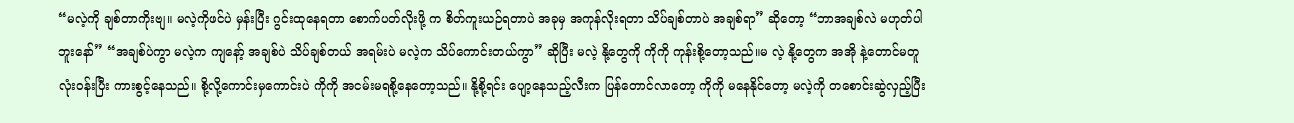“မလဲ့ကို ချစ်တာကိုးဗျ။ မလဲ့ကိုဖင်ပဲ မှန်းပြီး ဂွင်းထုနေရတာ စောက်ပတ်လိုးဖို့ က စိတ်ကူးယဉ်ရတာပဲ အခုမှ အကုန်လိုးရတာ သိပ်ချစ်တာပဲ အချစ်ရာ” ဆိုတော့ “ဘာအချစ်လဲ မဟုတ်ပါဘူးနော်” “အချစ်ပဲကွာ မလဲ့က ကျနော့် အချစ်ပဲ သိပ်ချစ်တယ် အရမ်းပဲ မလဲ့က သိပ်ကောင်းတယ်ကွာ” ဆိုပြီး မလဲ့ နို့တွေကို ကိုကို ကုန်းစို့တော့သည်။မ လဲ့ နို့တွေက အအို နဲ့တောင်မတူ လုံးဝန်းပြီး ကားစွင့်နေသည်။ စို့လို့ကောင်းမှကောင်းပဲ ကိုကို အငမ်းမရစို့နေတော့သည်။ နို့စို့ရင်း ပျော့နေသည့်လီးက ပြန်တောင်လာတော့ ကိုကို မနေနိုင်တော့ မလဲ့ကို တစောင်းဆွဲလှည့်ပြီး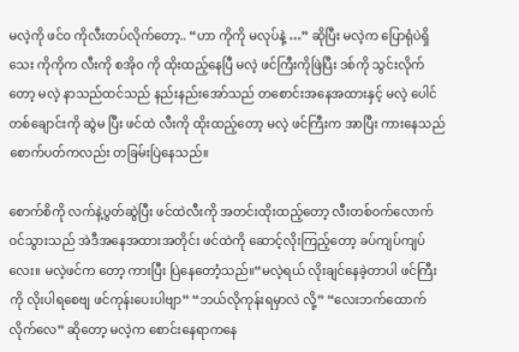မလဲ့ကို ဖင်၀ ကိုလီးတပ်လိုက်တော့.. “ဟာ ကိုကို မလုပ်နဲ့ …” ဆိုပြီး မလဲ့က ပြောရုံပဲရှိသေး ကိုကိုက လီးကို စအို၀ ကို ထိုးထည့်နေပြီ မလဲ့ ဖင်ကြီးကိုဖြဲပြီး ဒစ်ကို သွင်းလိုက်တော့ မလဲ့ နာသည်ထင်သည် နည်းနည်းအော်သည် တစောင်းအနေအထားနှင့် မလဲ့ ပေါင်တစ်ချောင်းကို ဆွဲမ ပြီး ဖင်ထဲ လီးကို ထိုးထည့်တော့ မလဲ့ ဖင်ကြီးက အာပြီး ကားနေသည် စောက်ပတ်ကလည်း တခြမ်းပြဲနေသည်။

စောက်စိကို လက်နဲ့ပွတ်ဆွဲပြီး ဖင်ထဲလီးကို အတင်းထိုးထည့်တော့ လီးတစ်ဝက်လောက် ဝင်သွားသည် အဲဒီအနေအထားအတိုင်း ဖင်ထဲကို ဆောင့်လိုးကြည့်တော့ ခပ်ကျပ်ကျပ် လေး။ မလဲ့ဖင်က တော့ ကားပြီး ပြဲနေတောံ့သည်။“မလဲ့ရယ် လိုးချင်နေခဲ့တာပါ ဖင်ကြီးကို လိုးပါရစေဗျ ဖင်ကုန်းပေးပါဗျာ” “ဘယ်လိုကုန်းရမှာလဲ လို့” “လေးဘက်ထောက်လိုက်လေ” ဆိုတော့ မလဲ့က စောင်းနေရာကနေ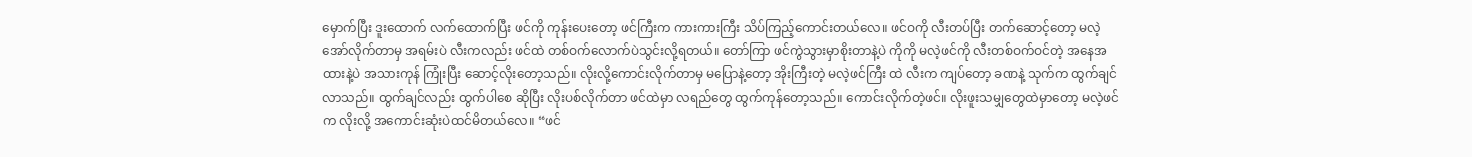မှောက်ပြီး ဒူးထောက် လက်ထောက်ပြီး ဖင်ကို ကုန်းပေးတော့ ဖင်ကြီးက ကားကားကြီး သိပ်ကြည့်ကောင်းတယ်လေ။ ဖင်ဝကို လီးတပ်ပြီး တက်ဆောင့်တော့ မလဲ့ အော်လိုက်တာမှ အရမ်းပဲ လီးကလည်း ဖင်ထဲ တစ်ဝက်လောက်ပဲသွင်းလို့ရတယ်။ တော်ကြာ ဖင်ကွဲသွားမှာစိုးတာနဲ့ပဲ ကိုကို မလဲ့ဖင်ကို လီးတစ်ဝက်ဝင်တဲ့ အနေအထားနဲ့ပဲ အသားကုန် ကြုံးပြီး ဆောင့်လိုးတော့သည်။ လိုးလို့ကောင်းလိုက်တာမှ မပြောနဲ့တော့ အိုးကြီးတဲ့ မလဲ့ဖင်ကြီး ထဲ လီးက ကျပ်တော့ ခဏနဲ့ သုက်က ထွက်ချင်လာသည်။ ထွက်ချင်လည်း ထွက်ပါစေ ဆိုပြီး လိုးပစ်လိုက်တာ ဖင်ထဲမှာ လရည်တွေ ထွက်ကုန်တော့သည်။ ကောင်းလိုက်တဲ့ဖင်။ လိုးဖူးသမျှတွေထဲမှာတော့ မလဲ့ဖင်က လိုးလို့ အကောင်းဆုံးပဲထင်မိတယ်လေ။ “ဖင်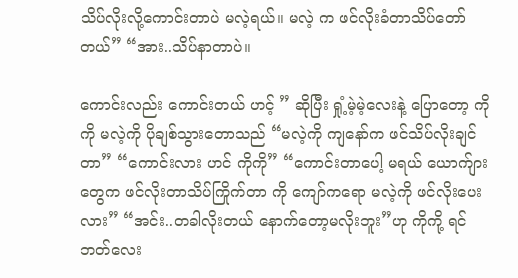သိပ်လိုးလို့ကောင်းတာပဲ မလဲ့ရယ်။ မလဲ့ က ဖင်လိုးခံတာသိပ်တော်တယ်” “အား..သိပ်နာတာပဲ။

ကောင်းလည်း ကောင်းတယ် ဟင့် ” ဆိုပြီး ရှုံ့မဲ့မဲ့လေးနဲ့ ပြောတော့ ကိုကို မလဲ့ကို ပိုချစ်သွားတောသည် “မလဲ့ကို ကျနော်က ဖင်သိပ်လိုးချင်တာ” “ကောင်းလား ဟင် ကိုကို” “ကောင်းတာပေါ့ မရယ် ယောက်ျားတွေက ဖင်လိုးတာသိပ်ကြိုက်တာ ကို ကျော်ကရော မလဲ့ကို ဖင်လိုးပေးလား” “အင်း..တခါလိုးတယ် နောက်တော့မလိုးဘူး”ဟု ကိုကို့ ရင်ဘတ်လေး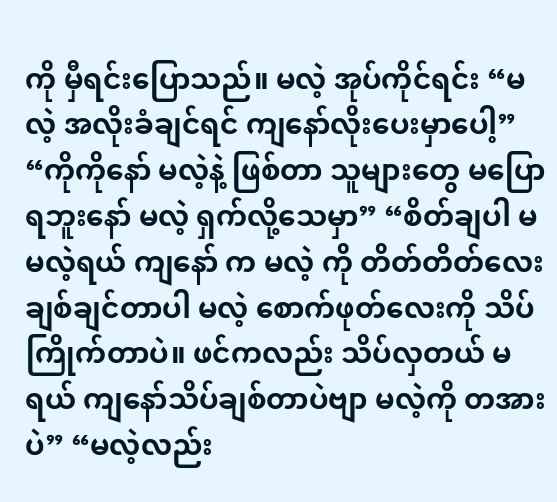ကို မှီရင်းပြောသည်။ မလဲ့ အုပ်ကိုင်ရင်း “မလဲ့ အလိုးခံချင်ရင် ကျနော်လိုးပေးမှာပေါ့” “ကိုကိုနော် မလဲ့နဲ့ ဖြစ်တာ သူများတွေ မပြောရဘူးနော် မလဲ့ ရှက်လို့သေမှာ” “စိတ်ချပါ မမလဲ့ရယ် ကျနော် က မလဲ့ ကို တိတ်တိတ်လေးချစ်ချင်တာပါ မလဲ့ စောက်ဖုတ်လေးကို သိပ်ကြိုက်တာပဲ။ ဖင်ကလည်း သိပ်လှတယ် မရယ် ကျနော်သိပ်ချစ်တာပဲဗျာ မလဲ့ကို တအားပဲ” “မလဲ့လည်း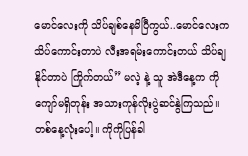မောင်လေးကို သိပ်ချစ်နေမိပြီကွယ်..မောင်လေးက သိပ်ကောင်းတာပဲ လီးအရမ်းကောင်းတယ် သိပ်ချနိုင်တာပဲ ကြိုက်တယ်” မလဲ့ နဲ့ သူ အဲဒီနေ့က ကိုကျော်မရှိတုန်း အသားကုန်လိုးပွဲဆင်နွဲကြသည်။ တစ်နေ့လုံးပေါ့။ ကိုကိုပြန်ခါ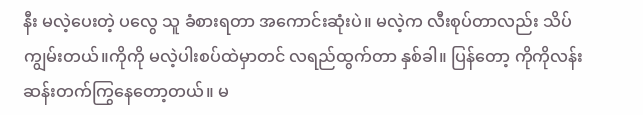နီး မလဲ့ပေးတဲ့ ပလွေ သူ ခံစားရတာ အကောင်းဆုံးပဲ။ မလဲ့က လီးစုပ်တာလည်း သိပ်ကျွမ်းတယ်။ကိုကို မလဲ့ပါးစပ်ထဲမှာတင် လရည်ထွက်တာ နှစ်ခါ။ ပြန်တော့ ကိုကိုလန်းဆန်းတက်ကြွနေတော့တယ်။ မ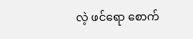လဲ့ ဖင်ရော စောက်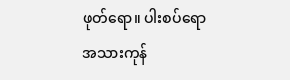ဖုတ်ရော။ ပါးစပ်ရော အသားကုန်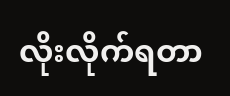လိုးလိုက်ရတာ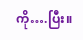ကို….ပြီး။